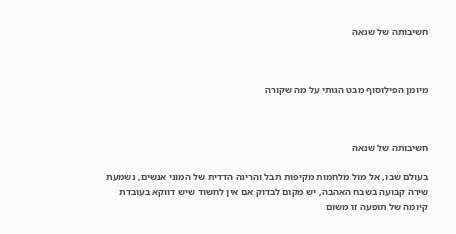חשיבותה של שנאה



מיומן הפילוסוף מבט הגותי על מה שקורה



חשיבותה של שנאה

בעולם שבו, אל מול מלחמות מקיפות תבל והריגה הדדית של המוני אנשים, נשמעת שירה קבועה בשבח האהבה, יש מקום לבדוק אם אין לחשוד שיש דווקא בעובדת קיומה של תופעה זו משום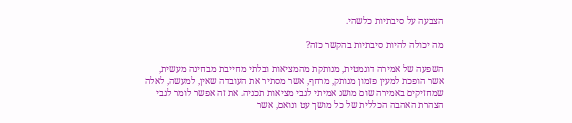הצבעה על סיבתיות כלשהי.

מה יכולה להיות סיבתיות בהקשר כזה?

השפעה של אמירה דוגמטית, מנותקת מהמציאות ובלתי מחייבת מבחינה מעשית, אשר הופכת למעין פזמון מנותק, מרחף, אשר מסתיר את העובדה שאין, למעשה, לאלה שמחזיקים באמירה שום מושג אמיתי לגבי מציאות תכניה. את זה אפשר לומר לגבי הצהרת האהבה הכללית של כל מושך עט ונואם, אשר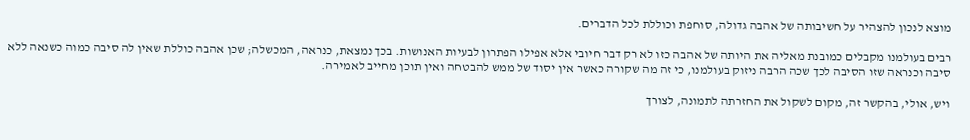מוצא לנכון להצהיר על חשיבותה של אהבה גדולה, סוחפת וכוללת לכל הדברים.

רבים בעולמנו מקבלים כמובנת מאליה את היותה של אהבה כזו לא רק דבר חיובי אלא אפילו הפתרון לבעיות האנושות. בכך נמצאת, כנראה, המכשלה; שכן אהבה כוללת שאין לה סיבה כמוה כשנאה ללא סיבה וכנראה שזו הסיבה לכך שכה הרבה ניזוק בעולמנו, כי זה מה שקורה כאשר אין יסוד של ממש להבטחה ואין תוכן מחייב לאמירה.

ויש, אולי, בהקשר זה, מקום לשקול את החזרתה לתמונה, לצורך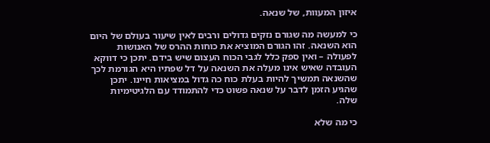איזון המעוות, של שנאה.

כי למעשה מה שגורם נזקים גדולים ורבים לאין שיעור בעולם של היום הוא השנאה. זהו הגורם המוציא את כוחות ההרס של האנושות לפעולה – ואין ספק כלל לגבי הכוח העצום שיש בידם. יתכן כי דווקא העובדה שאיש אינו מעלה את השנאה על דל שפתיו היא הגורמת לכך שהשנאה תמשיך להיות בעלת כוח כה גדול במציאות חיינו. יתכן שהגיע הזמן לדבר על שנאה פשוט כדי להתמודד עם הלגיטימיות שלה.

כי מה שלא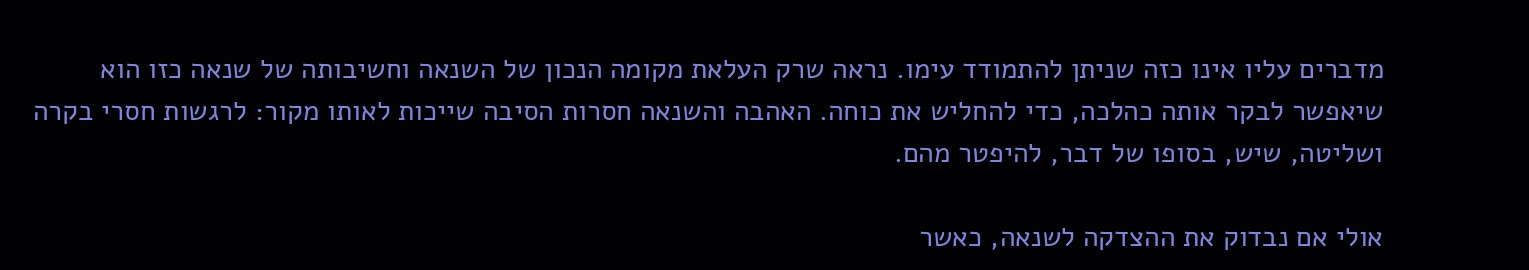מדברים עליו אינו כזה שניתן להתמודד עימו. נראה שרק העלאת מקומה הנכון של השנאה וחשיבותה של שנאה כזו הוא שיאפשר לבקר אותה כהלכה, כדי להחליש את כוחה. האהבה והשנאה חסרות הסיבה שייכות לאותו מקור: לרגשות חסרי בקרה ושליטה, שיש, בסופו של דבר, להיפטר מהם.

אולי אם נבדוק את ההצדקה לשנאה, כאשר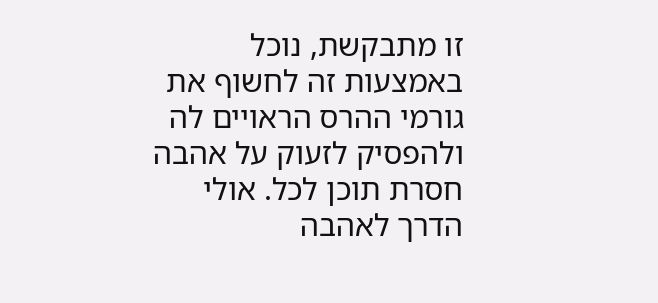זו מתבקשת, נוכל באמצעות זה לחשוף את גורמי ההרס הראויים לה ולהפסיק לזעוק על אהבה חסרת תוכן לכל. אולי הדרך לאהבה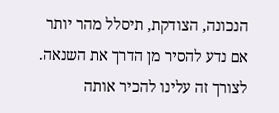הנכונה, הצודקת, תיסלל מהר יותר אם נדע להסיר מן הדרך את השנאה. לצורך זה עלינו להכיר אותה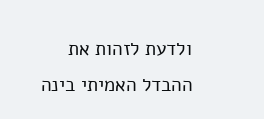ולדעת לזהות את ההבדל האמיתי בינה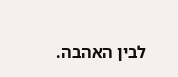לבין האהבה.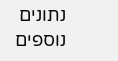נתונים נוספים